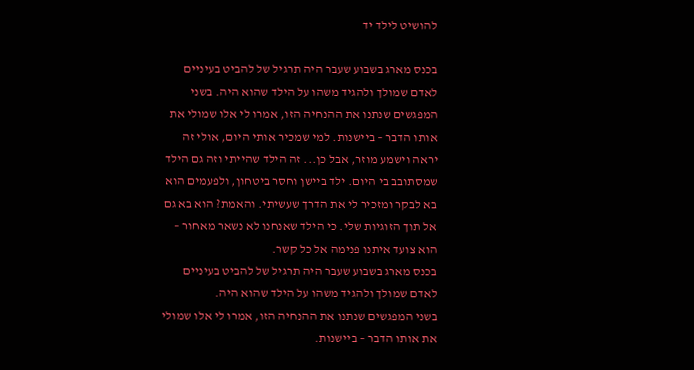להושיט לילד יד

בכנס מארג בשבוע שעבר היה תרגיל של להביט בעיניים לאדם שמולך ולהגיד משהו על הילד שהוא היה. בשני המפגשים שנתנו את ההנחיה הזו, אמרו לי אלו שמולי את אותו הדבר – ביישנות. למי שמכיר אותי היום, אולי זה יראה וישמע מוזר, אבל כן... זה הילד שהייתי וזה גם הילד שמסתובב בי היום. ילד ביישן וחסר ביטחון, ולפעמים הוא בא לבקר ומזכיר לי את הדרך שעשיתי. והאמת? הוא בא גם אל תוך הזוגיות שלי. כי הילד שאנחנו לא נשאר מאחור – הוא צועד איתנו פנימה אל כל קשר.
בכנס מארג בשבוע שעבר היה תרגיל של להביט בעיניים לאדם שמולך ולהגיד משהו על הילד שהוא היה.
בשני המפגשים שנתנו את ההנחיה הזו, אמרו לי אלו שמולי את אותו הדבר – ביישנות.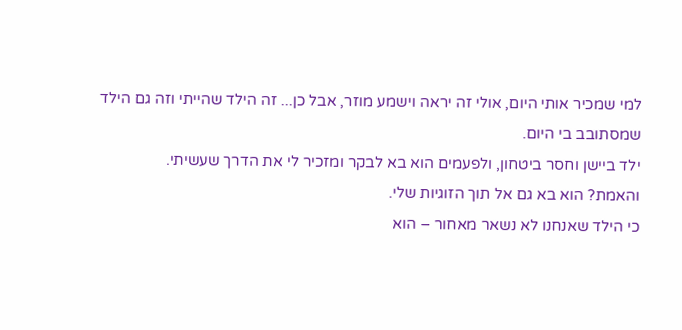למי שמכיר אותי היום, אולי זה יראה וישמע מוזר, אבל כן... זה הילד שהייתי וזה גם הילד שמסתובב בי היום.
ילד ביישן וחסר ביטחון, ולפעמים הוא בא לבקר ומזכיר לי את הדרך שעשיתי.
והאמת? הוא בא גם אל תוך הזוגיות שלי.
כי הילד שאנחנו לא נשאר מאחור – הוא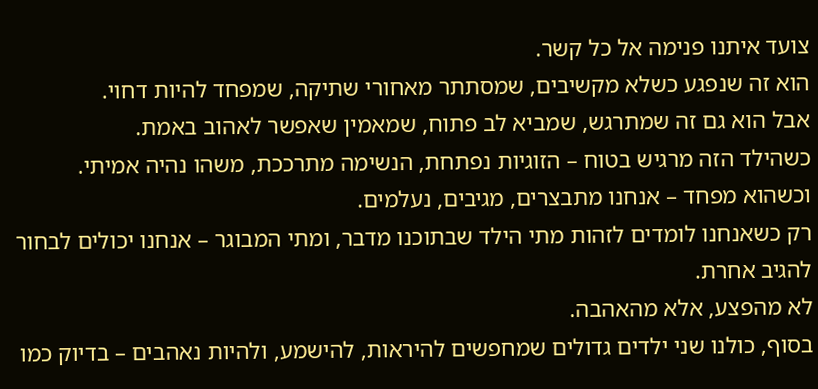צועד איתנו פנימה אל כל קשר.
הוא זה שנפגע כשלא מקשיבים, שמסתתר מאחורי שתיקה, שמפחד להיות דחוי.
אבל הוא גם זה שמתרגש, שמביא לב פתוח, שמאמין שאפשר לאהוב באמת.
כשהילד הזה מרגיש בטוח – הזוגיות נפתחת, הנשימה מתרככת, משהו נהיה אמיתי.
וכשהוא מפחד – אנחנו מתבצרים, מגיבים, נעלמים.
רק כשאנחנו לומדים לזהות מתי הילד שבתוכנו מדבר, ומתי המבוגר – אנחנו יכולים לבחור להגיב אחרת.
לא מהפצע, אלא מהאהבה.
בסוף, כולנו שני ילדים גדולים שמחפשים להיראות, להישמע, ולהיות נאהבים – בדיוק כמו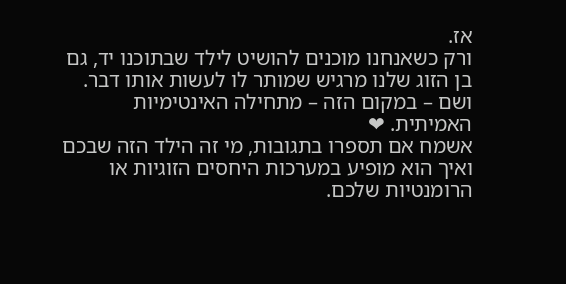אז.
ורק כשאנחנו מוכנים להושיט לילד שבתוכנו יד, גם בן הזוג שלנו מרגיש שמותר לו לעשות אותו דבר.
ושם – במקום הזה – מתחילה האינטימיות האמיתית. ❤
אשמח אם תספרו בתגובות, מי זה הילד הזה שבכם ואיך הוא מופיע במערכות היחסים הזוגיות או הרומנטיות שלכם.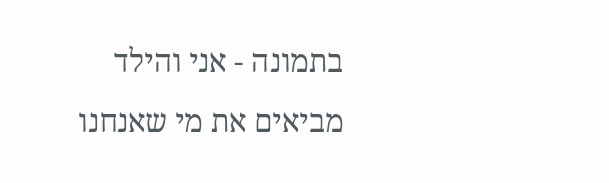בתמונה - אני והילד מביאים את מי שאנחנו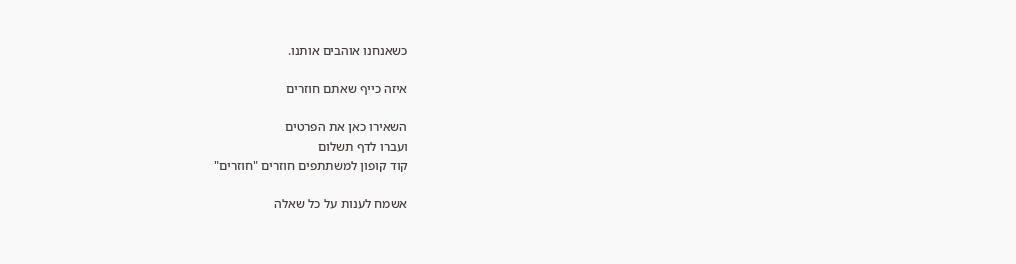כשאנחנו אוהבים אותנו.

איזה כייף שאתם חוזרים

השאירו כאן את הפרטים
ועברו לדף תשלום
קוד קופון למשתתפים חוזרים "חוזרים"

אשמח לענות על כל שאלה